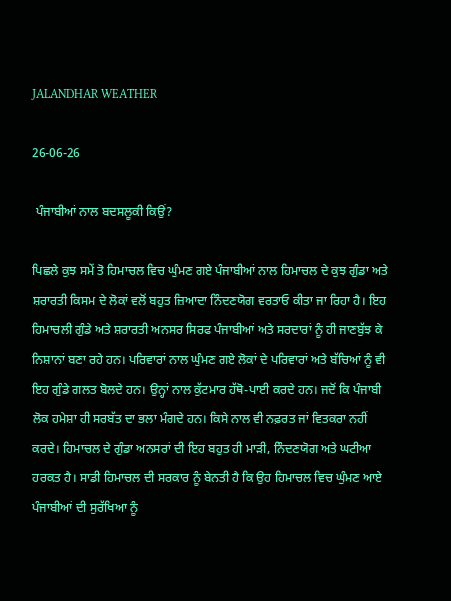JALANDHAR WEATHER

26-06-26

 ਪੰਜਾਬੀਆਂ ਨਾਲ ਬਦਸਲੂਕੀ ਕਿਉਂ?

ਪਿਛਲੇ ਕੁਝ ਸਮੇਂ ਤੋ ਹਿਮਾਚਲ ਵਿਚ ਘੁੰਮਣ ਗਏ ਪੰਜਾਬੀਆਂ ਨਾਲ ਹਿਮਾਚਲ ਦੇ ਕੁਝ ਗੁੰਡਾ ਅਤੇ ਸ਼ਰਾਰਤੀ ਕਿਸਮ ਦੇ ਲੋਕਾਂ ਵਲੋਂ ਬਹੁਤ ਜ਼ਿਆਦਾ ਨਿੰਦਣਯੋਗ ਵਰਤਾਓ ਕੀਤਾ ਜਾ ਰਿਹਾ ਹੈ। ਇਹ ਹਿਮਾਚਲੀ ਗੁੰਡੇ ਅਤੇ ਸ਼ਰਾਰਤੀ ਅਨਸਰ ਸਿਰਫ ਪੰਜਾਬੀਆਂ ਅਤੇ ਸਰਦਾਰਾਂ ਨੂੰ ਹੀ ਜਾਣਬੁੱਝ ਕੇ ਨਿਸ਼ਾਨਾਂ ਬਣਾ ਰਹੇ ਹਨ। ਪਰਿਵਾਰਾਂ ਨਾਲ ਘੁੰਮਣ ਗਏ ਲੋਕਾਂ ਦੇ ਪਰਿਵਾਰਾਂ ਅਤੇ ਬੱਚਿਆਂ ਨੂੰ ਵੀ ਇਹ ਗੁੰਡੇ ਗਲਤ ਬੋਲਦੇ ਹਨ। ਉਨ੍ਹਾਂ ਨਾਲ ਕੁੱਟਮਾਰ ਹੱਥੋ-ਪਾਈ ਕਰਦੇ ਹਨ। ਜਦੋਂ ਕਿ ਪੰਜਾਬੀ ਲੋਕ ਹਮੇਸ਼ਾ ਹੀ ਸਰਬੱਤ ਦਾ ਭਲਾ ਮੰਗਦੇ ਹਨ। ਕਿਸੇ ਨਾਲ ਵੀ ਨਫ਼ਰਤ ਜਾਂ ਵਿਤਕਰਾ ਨਹੀਂ ਕਰਦੇ। ਹਿਮਾਚਲ ਦੇ ਗੁੰਡਾ ਅਨਸਰਾਂ ਦੀ ਇਹ ਬਹੁਤ ਹੀ ਮਾੜੀ, ਨਿੰਦਣਯੋਗ ਅਤੇ ਘਟੀਆ ਹਰਕਤ ਹੈ। ਸਾਡੀ ਹਿਮਾਚਲ ਦੀ ਸਰਕਾਰ ਨੂੰ ਬੇਨਤੀ ਹੈ ਕਿ ਉਹ ਹਿਮਾਚਲ ਵਿਚ ਘੁੰਮਣ ਆਏ ਪੰਜਾਬੀਆਂ ਦੀ ਸੁਰੱਖਿਆ ਨੂੰ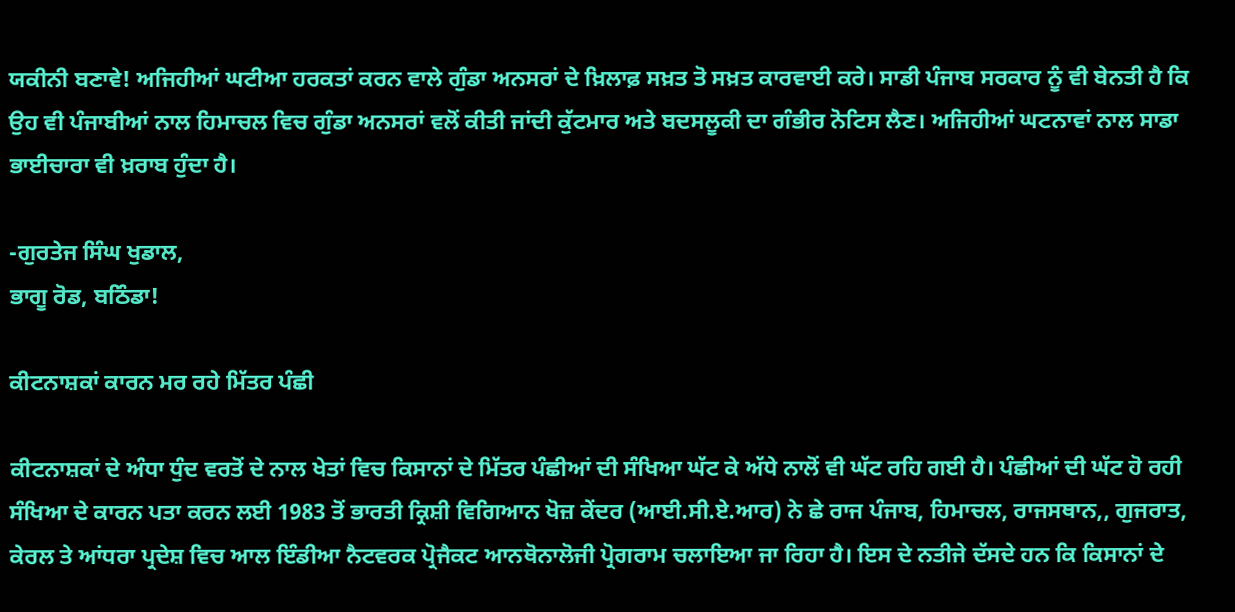ਯਕੀਨੀ ਬਣਾਵੇ! ਅਜਿਹੀਆਂ ਘਟੀਆ ਹਰਕਤਾਂ ਕਰਨ ਵਾਲੇ ਗੁੰਡਾ ਅਨਸਰਾਂ ਦੇ ਖ਼ਿਲਾਫ਼ ਸਖ਼ਤ ਤੋ ਸਖ਼ਤ ਕਾਰਵਾਈ ਕਰੇ। ਸਾਡੀ ਪੰਜਾਬ ਸਰਕਾਰ ਨੂੰ ਵੀ ਬੇਨਤੀ ਹੈ ਕਿ ਉਹ ਵੀ ਪੰਜਾਬੀਆਂ ਨਾਲ ਹਿਮਾਚਲ ਵਿਚ ਗੁੰਡਾ ਅਨਸਰਾਂ ਵਲੋਂ ਕੀਤੀ ਜਾਂਦੀ ਕੁੱਟਮਾਰ ਅਤੇ ਬਦਸਲੂਕੀ ਦਾ ਗੰਭੀਰ ਨੋਟਿਸ ਲੈਣ। ਅਜਿਹੀਆਂ ਘਟਨਾਵਾਂ ਨਾਲ ਸਾਡਾ ਭਾਈਚਾਰਾ ਵੀ ਖ਼ਰਾਬ ਹੁੰਦਾ ਹੈ।

-ਗੁਰਤੇਜ ਸਿੰਘ ਖੁਡਾਲ,
ਭਾਗੂ ਰੋਡ, ਬਠਿੰਡਾ!

ਕੀਟਨਾਸ਼ਕਾਂ ਕਾਰਨ ਮਰ ਰਹੇ ਮਿੱਤਰ ਪੰਛੀ

ਕੀਟਨਾਸ਼ਕਾਂ ਦੇ ਅੰਧਾ ਧੁੰਦ ਵਰਤੋਂ ਦੇ ਨਾਲ ਖੇਤਾਂ ਵਿਚ ਕਿਸਾਨਾਂ ਦੇ ਮਿੱਤਰ ਪੰਛੀਆਂ ਦੀ ਸੰਖਿਆ ਘੱਟ ਕੇ ਅੱਧੇ ਨਾਲੋਂ ਵੀ ਘੱਟ ਰਹਿ ਗਈ ਹੈ। ਪੰਛੀਆਂ ਦੀ ਘੱਟ ਹੋ ਰਹੀ ਸੰਖਿਆ ਦੇ ਕਾਰਨ ਪਤਾ ਕਰਨ ਲਈ 1983 ਤੋਂ ਭਾਰਤੀ ਕ੍ਰਿਸ਼ੀ ਵਿਗਿਆਨ ਖੋਜ਼ ਕੇਂਦਰ (ਆਈ.ਸੀ.ਏ.ਆਰ) ਨੇ ਛੇ ਰਾਜ ਪੰਜਾਬ, ਹਿਮਾਚਲ, ਰਾਜਸਥਾਨ,, ਗੁਜਰਾਤ, ਕੇਰਲ ਤੇ ਆਂਧਰਾ ਪ੍ਰਦੇਸ਼ ਵਿਚ ਆਲ ਇੰਡੀਆ ਨੈਟਵਰਕ ਪ੍ਰੋਜੈਕਟ ਆਨਥੋਨਾਲੋਜੀ ਪ੍ਰੋਗਰਾਮ ਚਲਾਇਆ ਜਾ ਰਿਹਾ ਹੈ। ਇਸ ਦੇ ਨਤੀਜੇ ਦੱਸਦੇ ਹਨ ਕਿ ਕਿਸਾਨਾਂ ਦੇ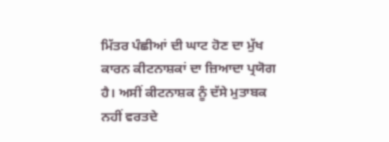ਮਿੱਤਰ ਪੰਛੀਆਂ ਦੀ ਘਾਟ ਹੋਣ ਦਾ ਮੁੱਖ ਕਾਰਨ ਕੀਟਨਾਸ਼ਕਾਂ ਦਾ ਜ਼ਿਆਦਾ ਪ੍ਰਯੋਗ ਹੈ। ਅਸੀਂ ਕੀਟਨਾਸ਼ਕ ਨੂੰ ਦੱਸੇ ਮੁਤਾਬਕ ਨਹੀਂ ਵਰਤਦੇ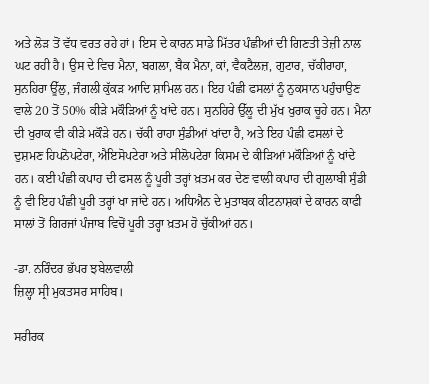ਅਤੇ ਲੋੜ ਤੋਂ ਵੱਧ ਵਰਤ ਰਹੇ ਹਾਂ। ਇਸ ਦੇ ਕਾਰਨ ਸਾਡੇ ਮਿੱਤਰ ਪੰਛੀਆਂ ਦੀ ਗਿਣਤੀ ਤੇਜ਼ੀ ਨਾਲ ਘਟ ਰਹੀ ਹੈ। ਉਸ ਦੇ ਵਿਚ ਮੈਨਾ, ਬਗਲਾ, ਬੈਕ ਮੈਨਾ, ਕਾਂ, ਵੈਕਟੈਲਜ਼, ਗੁਟਾਰ, ਚੱਕੀਰਾਹਾ, ਸੁਨਹਿਰਾ ਊੱਲੁ, ਜੰਗਲੀ ਕੁੱਕੜ ਆਦਿ ਸ਼ਾਮਿਲ ਹਨ। ਇਹ ਪੰਛੀ ਫਸਲਾਂ ਨੂੰ ਨੁਕਸਾਨ ਪਹੁੰਚਾਉਣ ਵਾਲੇ 20 ਤੋਂ 50% ਕੀੜੇ ਮਕੌੜਿਆਂ ਨੂੰ ਖਾਂਦੇ ਹਨ। ਸੁਨਹਿਰੇ ਉੱਲੂ ਦੀ ਮੁੱਖ ਖੁਰਾਕ ਚੂਹੇ ਹਨ। ਮੈਨਾ ਦੀ ਖੁਰਾਕ ਵੀ ਕੀੜੇ ਮਕੌੜੇ ਹਨ। ਚੱਕੀ ਰਾਹਾ ਸੁੰਡੀਆਂ ਖਾਂਦਾ ਹੈ, ਅਤੇ ਇਹ ਪੰਛੀ ਫਸਲਾਂ ਦੇ ਦੁਸ਼ਮਣ ਹਿਪਨੋਪਟੇਰਾ, ਐਇਸੋਪਟੇਰਾ ਅਤੇ ਸੀਲੋਪਟੇਰਾ ਕਿਸਮ ਦੇ ਕੀੜਿਆਂ ਮਕੌੜਿਆਂ ਨੂੰ ਖਾਂਦੇ ਹਨ। ਕਈ ਪੰਛੀ ਕਪਾਹ ਦੀ ਫਸਲ ਨੂੰ ਪੂਰੀ ਤਰ੍ਹਾਂ ਖ਼ਤਮ ਕਰ ਦੇਣ ਵਾਲੀ ਕਪਾਹ ਦੀ ਗੁਲਾਬੀ ਸੁੰਡੀ ਨੂੰ ਵੀ ਇਹ ਪੰਛੀ ਪੂਰੀ ਤਰ੍ਹਾਂ ਖਾ ਜਾਂਦੇ ਹਨ। ਅਧਿਐਨ ਦੇ ਮੁਤਾਬਕ ਕੀਟਨਾਸ਼ਕਾਂ ਦੇ ਕਾਰਨ ਕਾਫੀ ਸਾਲਾਂ ਤੋਂ ਗਿਰਜਾਂ ਪੰਜਾਬ ਵਿਚੋਂ ਪੂਰੀ ਤਰ੍ਹਾ ਖ਼ਤਮ ਹੋ ਚੁੱਕੀਆਂ ਹਨ।

-ਡਾ. ਨਰਿੰਦਰ ਭੱਪਰ ਝਬੇਲਵਾਲੀ
ਜ਼ਿਲ੍ਹਾ ਸ੍ਰੀ ਮੁਕਤਸਰ ਸਾਹਿਬ।

ਸਰੀਰਕ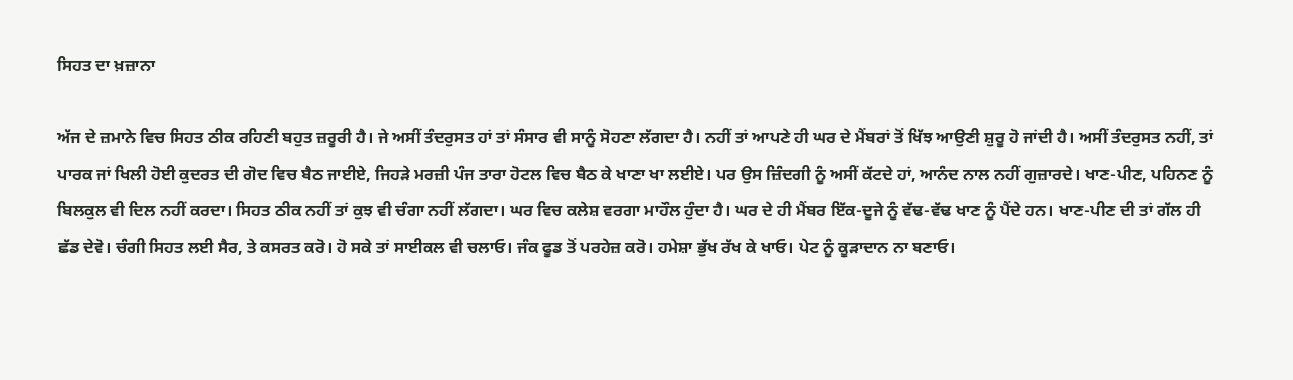ਸਿਹਤ ਦਾ ਖ਼ਜ਼ਾਨਾ

ਅੱਜ ਦੇ ਜ਼ਮਾਨੇ ਵਿਚ ਸਿਹਤ ਠੀਕ ਰਹਿਣੀ ਬਹੁਤ ਜ਼ਰੂਰੀ ਹੈ। ਜੇ ਅਸੀਂ ਤੰਦਰੁਸਤ ਹਾਂ ਤਾਂ ਸੰਸਾਰ ਵੀ ਸਾਨੂੰ ਸੋਹਣਾ ਲੱਗਦਾ ਹੈ। ਨਹੀਂ ਤਾਂ ਆਪਣੇ ਹੀ ਘਰ ਦੇ ਮੈਂਬਰਾਂ ਤੋਂ ਖਿੱਝ ਆਉਣੀ ਸ਼ੁਰੂ ਹੋ ਜਾਂਦੀ ਹੈ। ਅਸੀਂ ਤੰਦਰੁਸਤ ਨਹੀਂ, ਤਾਂ ਪਾਰਕ ਜਾਂ ਖਿਲੀ ਹੋਈ ਕੁਦਰਤ ਦੀ ਗੋਦ ਵਿਚ ਬੈਠ ਜਾਈਏ, ਜਿਹੜੇ ਮਰਜ਼ੀ ਪੰਜ ਤਾਰਾ ਹੋਟਲ ਵਿਚ ਬੈਠ ਕੇ ਖਾਣਾ ਖਾ ਲਈਏ। ਪਰ ਉਸ ਜ਼ਿੰਦਗੀ ਨੂੰ ਅਸੀਂ ਕੱਟਦੇ ਹਾਂ, ਆਨੰਦ ਨਾਲ ਨਹੀਂ ਗੁਜ਼ਾਰਦੇ। ਖਾਣ-ਪੀਣ, ਪਹਿਨਣ ਨੂੰ ਬਿਲਕੁਲ ਵੀ ਦਿਲ ਨਹੀਂ ਕਰਦਾ। ਸਿਹਤ ਠੀਕ ਨਹੀਂ ਤਾਂ ਕੁਝ ਵੀ ਚੰਗਾ ਨਹੀਂ ਲੱਗਦਾ। ਘਰ ਵਿਚ ਕਲੇਸ਼ ਵਰਗਾ ਮਾਹੌਲ ਹੁੰਦਾ ਹੈ। ਘਰ ਦੇ ਹੀ ਮੈਂਬਰ ਇੱਕ-ਦੂਜੇ ਨੂੰ ਵੱਢ-ਵੱਢ ਖਾਣ ਨੂੰ ਪੈਂਦੇ ਹਨ। ਖਾਣ-ਪੀਣ ਦੀ ਤਾਂ ਗੱਲ ਹੀ ਛੱਡ ਦੇਵੋ। ਚੰਗੀ ਸਿਹਤ ਲਈ ਸੈਰ, ਤੇ ਕਸਰਤ ਕਰੋ। ਹੋ ਸਕੇ ਤਾਂ ਸਾਈਕਲ ਵੀ ਚਲਾਓ। ਜੰਕ ਫੂਡ ਤੋਂ ਪਰਹੇਜ਼ ਕਰੋ। ਹਮੇਸ਼ਾ ਭੁੱਖ ਰੱਖ ਕੇ ਖਾਓ। ਪੇਟ ਨੂੰ ਕੂੜਾਦਾਨ ਨਾ ਬਣਾਓ।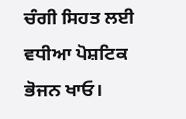ਚੰਗੀ ਸਿਹਤ ਲਈ ਵਧੀਆ ਪੋਸ਼ਟਿਕ ਭੋਜਨ ਖਾਓ।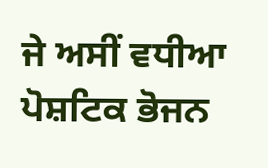ਜੇ ਅਸੀਂ ਵਧੀਆ ਪੋਸ਼ਟਿਕ ਭੋਜਨ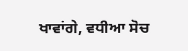ਖਾਵਾਂਗੇ, ਵਧੀਆ ਸੋਚ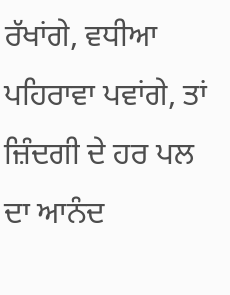ਰੱਖਾਂਗੇ, ਵਧੀਆ ਪਹਿਰਾਵਾ ਪਵਾਂਗੇ, ਤਾਂ ਜ਼ਿੰਦਗੀ ਦੇ ਹਰ ਪਲ ਦਾ ਆਨੰਦ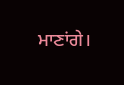ਮਾਣਾਂਗੇ।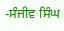-ਸੰਜੀਵ ਸਿੰਘ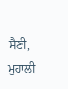ਸੈਣੀ,
ਮੁਹਾਲੀ